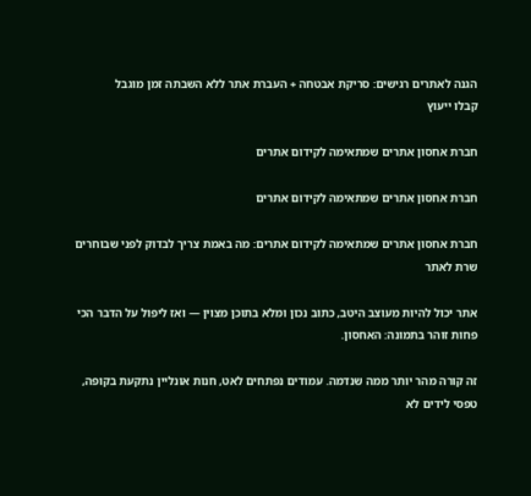הגנה לאתרים רגישים: סריקת אבטחה + העברת אתר ללא השבתה זמן מוגבל
קבלו ייעוץ

חברת אחסון אתרים שמתאימה לקידום אתרים

חברת אחסון אתרים שמתאימה לקידום אתרים

חברת אחסון אתרים שמתאימה לקידום אתרים: מה באמת צריך לבדוק לפני שבוחרים שרת לאתר

אתר יכול להיות מעוצב היטב, כתוב נכון ומלא בתוכן מצוין — ואז ליפול על הדבר הכי פחות זוהר בתמונה: האחסון.

זה קורה מהר יותר ממה שנדמה. עמודים נפתחים לאט, חנות אונליין נתקעת בקופה, טפסי לידים לא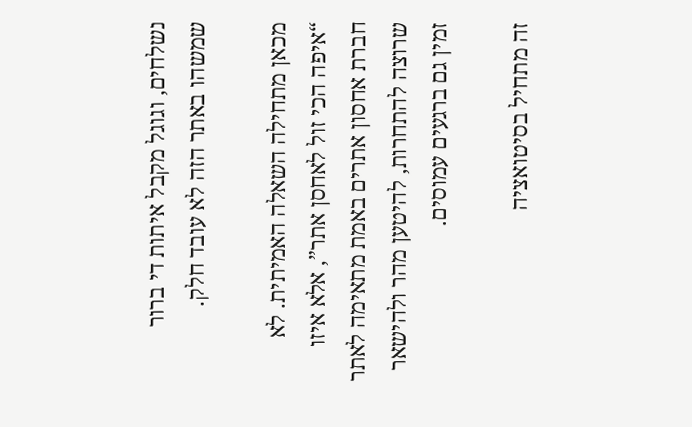נשלחים, וגוגל מקבל איתות די ברור שמשהו באתר הזה לא עובד חלק.

מכאן מתחילה השאלה האמיתית. לא “איפה הכי זול לאחסן אתר”, אלא איזו חברת אחסון אתרים באמת מתאימה לאתר שרוצה להתחרות, להיטען מהר ולהישאר זמין גם ברגעים עמוסים.

זה מתחיל בסיטואציה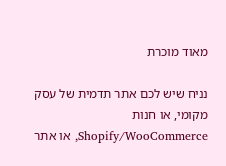מאוד מוכרת

נניח שיש לכם אתר תדמית של עסק מקומי, או חנות Shopify/WooCommerce, או אתר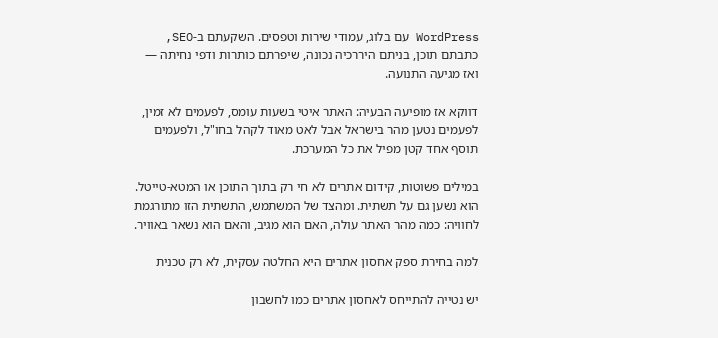WordPress עם בלוג, עמודי שירות וטפסים. השקעתם ב-SEO, כתבתם תוכן, בניתם היררכיה נכונה, שיפרתם כותרות ודפי נחיתה — ואז מגיעה התנועה.

דווקא אז מופיעה הבעיה: האתר איטי בשעות עומס, לפעמים לא זמין, לפעמים נטען מהר בישראל אבל לאט מאוד לקהל בחו"ל, ולפעמים תוסף אחד קטן מפיל את כל המערכת.

במילים פשוטות, קידום אתרים לא חי רק בתוך התוכן או המטא-טייטל. הוא נשען גם על תשתית. ומהצד של המשתמש, התשתית הזו מתורגמת לחוויה: כמה מהר האתר עולה, האם הוא מגיב, והאם הוא נשאר באוויר.

למה בחירת ספק אחסון אתרים היא החלטה עסקית, לא רק טכנית

יש נטייה להתייחס לאחסון אתרים כמו לחשבון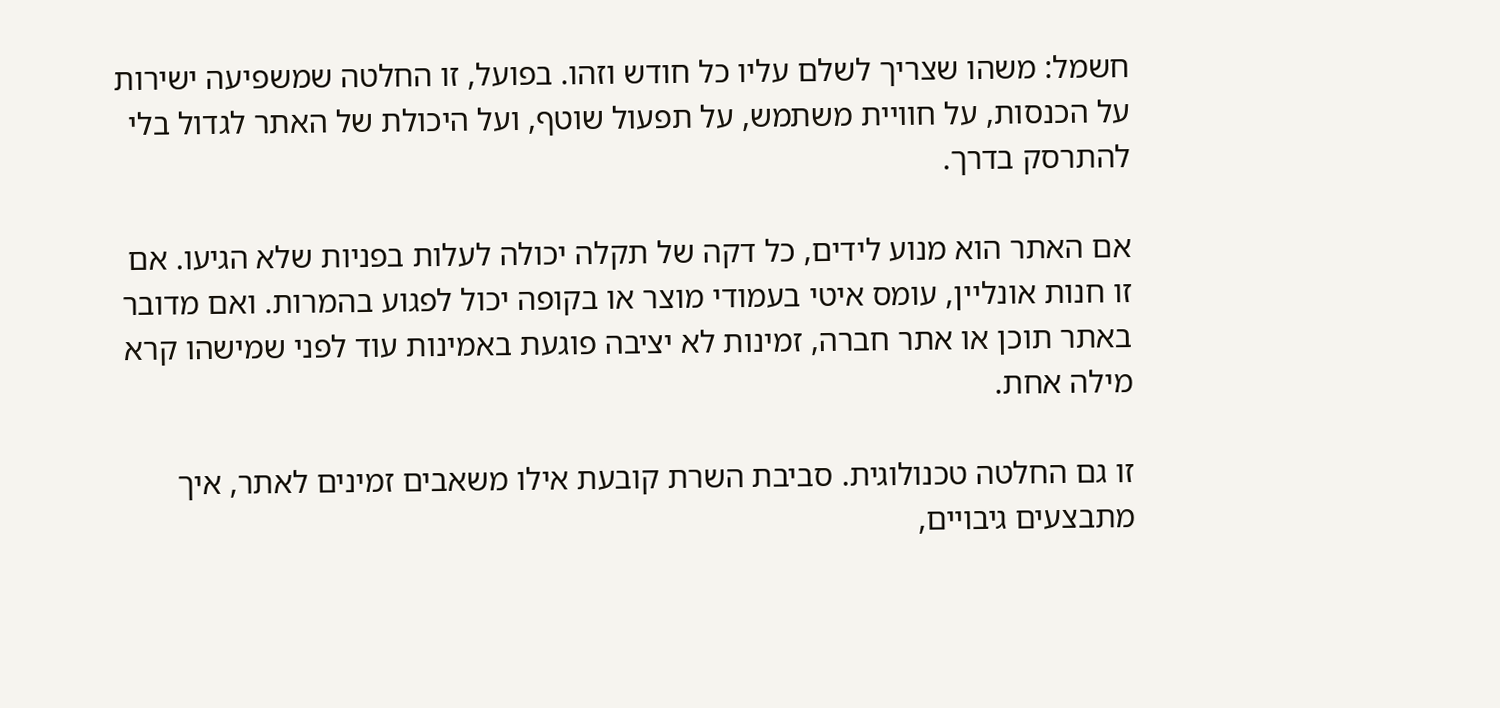חשמל: משהו שצריך לשלם עליו כל חודש וזהו. בפועל, זו החלטה שמשפיעה ישירות על הכנסות, על חוויית משתמש, על תפעול שוטף, ועל היכולת של האתר לגדול בלי להתרסק בדרך.

אם האתר הוא מנוע לידים, כל דקה של תקלה יכולה לעלות בפניות שלא הגיעו. אם זו חנות אונליין, עומס איטי בעמודי מוצר או בקופה יכול לפגוע בהמרות. ואם מדובר באתר תוכן או אתר חברה, זמינות לא יציבה פוגעת באמינות עוד לפני שמישהו קרא מילה אחת.

זו גם החלטה טכנולוגית. סביבת השרת קובעת אילו משאבים זמינים לאתר, איך מתבצעים גיבויים,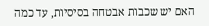האם יש שכבות אבטחה בסיסיות, עד כמה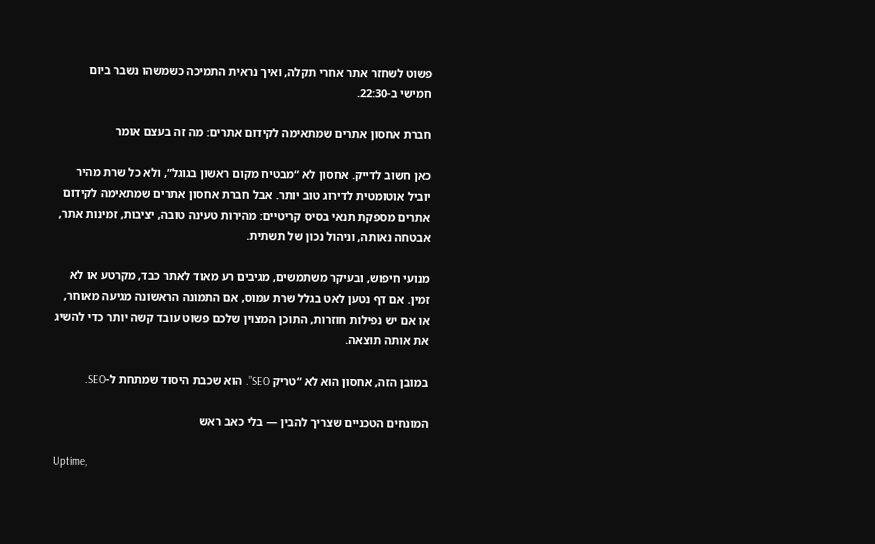פשוט לשחזר אתר אחרי תקלה, ואיך נראית התמיכה כשמשהו נשבר ביום חמישי ב-22:30.

חברת אחסון אתרים שמתאימה לקידום אתרים: מה זה בעצם אומר

כאן חשוב לדייק. אחסון לא “מבטיח מקום ראשון בגוגל”, ולא כל שרת מהיר יוביל אוטומטית לדירוג טוב יותר. אבל חברת אחסון אתרים שמתאימה לקידום אתרים מספקת תנאי בסיס קריטיים: מהירות טעינה טובה, יציבות, זמינות אתר, אבטחה נאותה, וניהול נכון של תשתית.

מנועי חיפוש, ובעיקר משתמשים, מגיבים רע מאוד לאתר כבד, מקרטע או לא זמין. אם דף נטען לאט בגלל שרת עמוס, אם התמונה הראשונה מגיעה מאוחר, או אם יש נפילות חוזרות, התוכן המצוין שלכם פשוט עובד קשה יותר כדי להשיג את אותה תוצאה.

במובן הזה, אחסון הוא לא “טריק SEO”. הוא שכבת היסוד שמתחת ל-SEO.

המונחים הטכניים שצריך להבין — בלי כאב ראש

Uptime,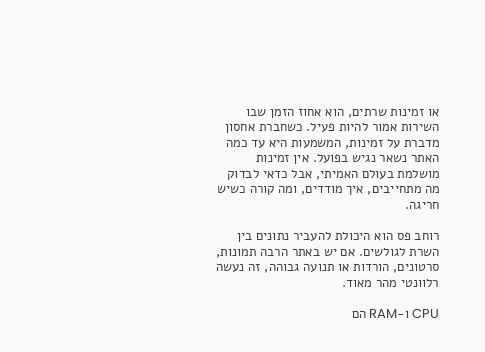או זמינות שרתים, הוא אחוז הזמן שבו השירות אמור להיות פעיל. כשחברת אחסון מדברת על זמינות, המשמעות היא עד כמה האתר נשאר נגיש בפועל. אין זמינות מושלמת בעולם האמיתי, אבל כדאי לבדוק מה מתחייבים, איך מודדים, ומה קורה כשיש חריגה.

רוחב פס הוא היכולת להעביר נתונים בין השרת לגולשים. אם יש באתר הרבה תמונות, סרטונים, הורדות או תנועה גבוהה, זה נעשה רלוונטי מהר מאוד.

CPU ו-RAM הם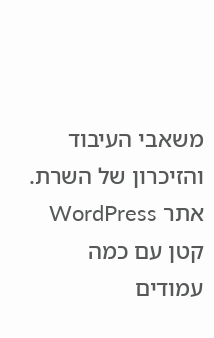משאבי העיבוד והזיכרון של השרת. אתר WordPress קטן עם כמה עמודים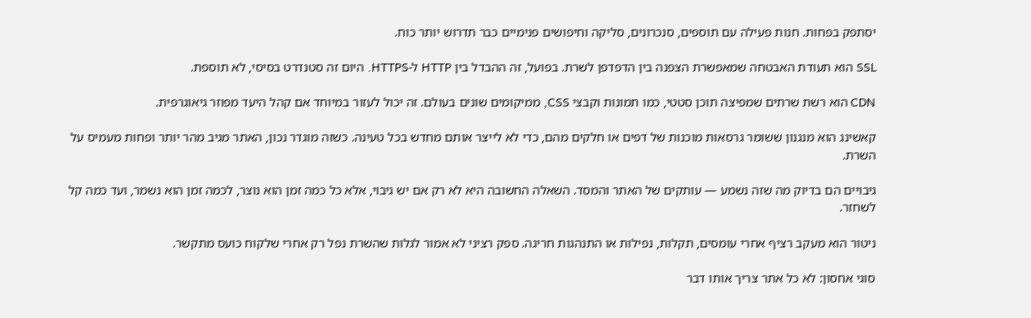יסתפק בפחות. חנות פעילה עם תוספים, סנכרונים, סליקה וחיפושים פנימיים כבר תדרוש יותר כוח.

SSL הוא תעודת האבטחה שמאפשרת הצפנה בין הדפדפן לשרת. בפועל, זה ההבדל בין HTTP ל-HTTPS. היום זה סטנדרט בסיסי, לא תוספת.

CDN הוא רשת שרתים שמפיצה תוכן סטטי, כמו תמונות וקבצי CSS, ממיקומים שונים בעולם. זה יכול לעזור במיוחד אם קהל היעד מפוזר גיאוגרפית.

קאשינג הוא מנגנון ששומר גרסאות מוכנות של דפים או חלקים מהם, כדי לא לייצר אותם מחדש בכל טעינה. כשזה מוגדר נכון, האתר מגיב מהר יותר ופחות מעמיס על השרת.

גיבויים הם בדיוק מה שזה נשמע — עותקים של האתר והמסד. השאלה החשובה היא לא רק אם יש גיבוי, אלא כל כמה זמן הוא נוצר, לכמה זמן הוא נשמר, ועד כמה קל לשחזר.

ניטור הוא מעקב רציף אחרי עומסים, תקלות, נפילות או התנהגות חריגה. ספק רציני לא אמור לגלות שהשרת נפל רק אחרי שלקוח כועס מתקשר.

סוגי אחסון: לא כל אתר צריך אותו דבר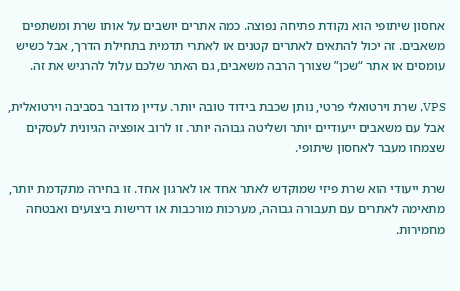אחסון שיתופי הוא נקודת פתיחה נפוצה. כמה אתרים יושבים על אותו שרת ומשתפים משאבים. זה יכול להתאים לאתרים קטנים או לאתרי תדמית בתחילת הדרך, אבל כשיש עומסים או אתר “שכן” שצורך הרבה משאבים, גם האתר שלכם עלול להרגיש את זה.

VPS, שרת וירטואלי פרטי, נותן שכבת בידוד טובה יותר. עדיין מדובר בסביבה וירטואלית, אבל עם משאבים ייעודיים יותר ושליטה גבוהה יותר. זו לרוב אופציה הגיונית לעסקים שצמחו מעבר לאחסון שיתופי.

שרת ייעודי הוא שרת פיזי שמוקדש לאתר אחד או לארגון אחד. זו בחירה מתקדמת יותר, מתאימה לאתרים עם תעבורה גבוהה, מערכות מורכבות או דרישות ביצועים ואבטחה מחמירות.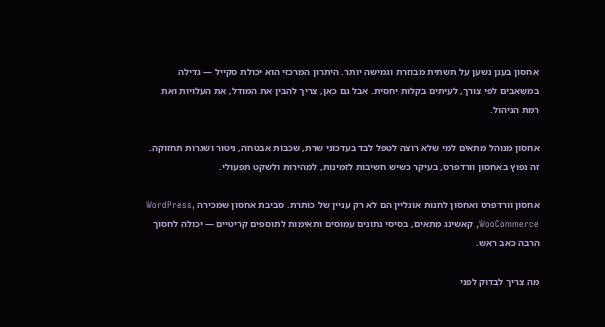אחסון בענן נשען על תשתית מבוזרת וגמישה יותר. היתרון המרכזי הוא יכולת סקייל — גדילה במשאבים לפי צורך, לעיתים בקלות יחסית. אבל גם כאן, צריך להבין את המודל, את העלויות ואת רמת הניהול.

אחסון מנוהל מתאים למי שלא רוצה לטפל לבד בעדכוני שרת, שכבות אבטחה, ניטור ושגרות תחזוקה. זה נפוץ באחסון וורדפרס, בעיקר כשיש חשיבות לזמינות, למהירות ולשקט תפעולי.

אחסון וורדפרס ואחסון לחנות אונליין הם לא רק עניין של כותרת. סביבת אחסון שמכירה WordPress, WooCommerce, קאשינג מתאים, בסיסי נתונים עמוסים ותאימות לתוספים קריטיים — יכולה לחסוך הרבה כאב ראש.

מה צריך לבדוק לפני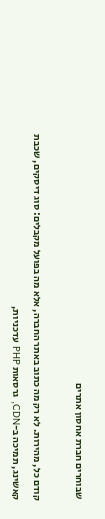שבוחרים חברת אחסון אתרים

קודם כל, מהירות. לא רק מה כתוב באתר החברה, אלא מה בפועל מקבלים: סוג דיסקים, שכבת קאשינג, תמיכה ב-CDN, גרסאות PHP עדכניות,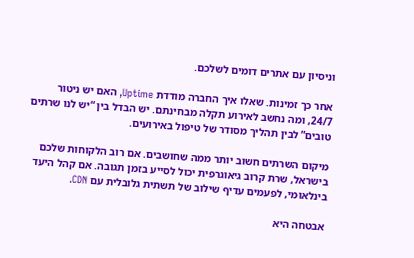וניסיון עם אתרים דומים לשלכם.

אחר כך זמינות. שאלו איך החברה מודדת Uptime, האם יש ניטור 24/7, ומה נחשב לאירוע תקלה מבחינתם. יש הבדל בין “יש לנו שרתים טובים” לבין תהליך מסודר של טיפול באירועים.

מיקום השרתים חשוב יותר ממה שחושבים. אם רוב הלקוחות שלכם בישראל, שרת קרוב גיאוגרפית יכול לסייע בזמן תגובה. אם קהל היעד בינלאומי, לפעמים עדיף שילוב של תשתית גלובלית עם CDN.

אבטחה היא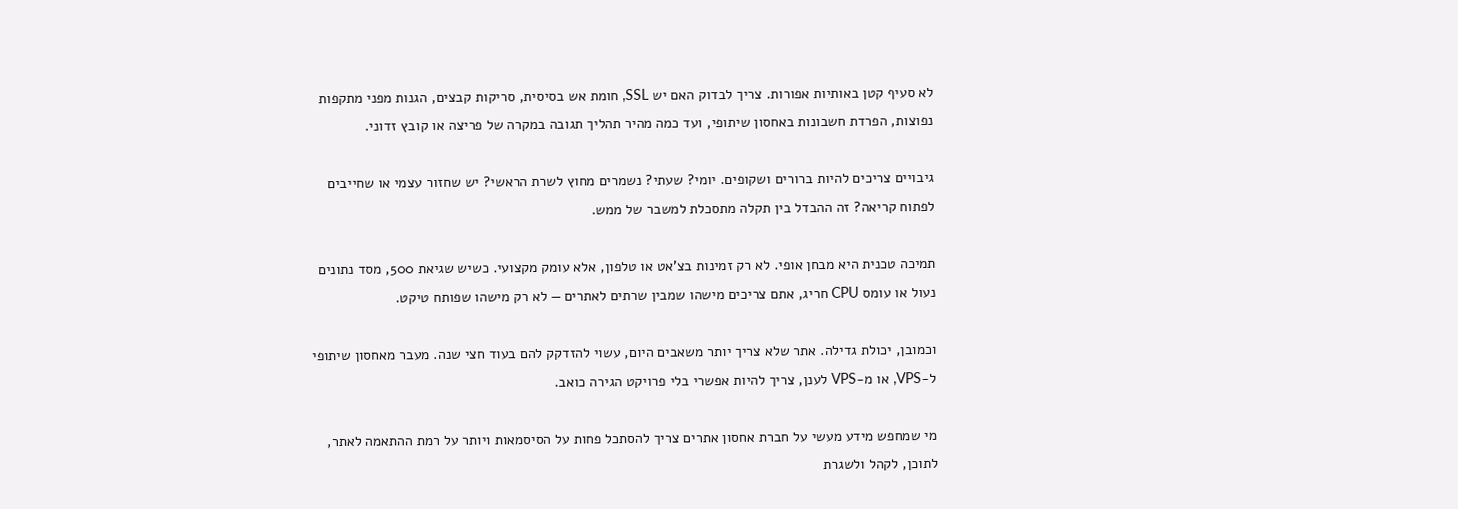לא סעיף קטן באותיות אפורות. צריך לבדוק האם יש SSL, חומת אש בסיסית, סריקות קבצים, הגנות מפני מתקפות נפוצות, הפרדת חשבונות באחסון שיתופי, ועד כמה מהיר תהליך תגובה במקרה של פריצה או קובץ זדוני.

גיבויים צריכים להיות ברורים ושקופים. יומי? שעתי? נשמרים מחוץ לשרת הראשי? יש שחזור עצמי או שחייבים לפתוח קריאה? זה ההבדל בין תקלה מתסכלת למשבר של ממש.

תמיכה טכנית היא מבחן אופי. לא רק זמינות בצ'אט או טלפון, אלא עומק מקצועי. כשיש שגיאת 500, מסד נתונים נעול או עומס CPU חריג, אתם צריכים מישהו שמבין שרתים לאתרים — לא רק מישהו שפותח טיקט.

וכמובן, יכולת גדילה. אתר שלא צריך יותר משאבים היום, עשוי להזדקק להם בעוד חצי שנה. מעבר מאחסון שיתופי ל-VPS, או מ-VPS לענן, צריך להיות אפשרי בלי פרויקט הגירה כואב.

מי שמחפש מידע מעשי על חברת אחסון אתרים צריך להסתכל פחות על הסיסמאות ויותר על רמת ההתאמה לאתר, לתוכן, לקהל ולשגרת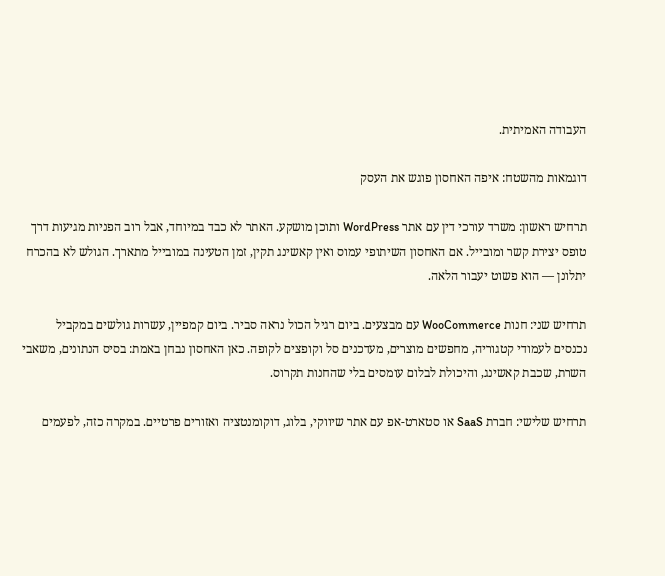העבודה האמיתית.

דוגמאות מהשטח: איפה האחסון פוגש את העסק

תרחיש ראשון: משרד עורכי דין עם אתר WordPress ותוכן מושקע. האתר לא כבד במיוחד, אבל רוב הפניות מגיעות דרך טופס יצירת קשר ומובייל. אם האחסון השיתופי עמוס ואין קאשינג תקין, זמן הטעינה במובייל מתארך. הגולש לא בהכרח יתלונן — הוא פשוט יעבור הלאה.

תרחיש שני: חנות WooCommerce עם מבצעים. ביום רגיל הכול נראה סביר. ביום קמפיין, עשרות גולשים במקביל נכנסים לעמודי קטגוריה, מחפשים מוצרים, מעדכנים סל וקופצים לקופה. כאן האחסון נבחן באמת: בסיס הנתונים, משאבי השרת, שכבת קאשינג, והיכולת לבלום עומסים בלי שהחנות תקרוס.

תרחיש שלישי: חברת SaaS או סטארט-אפ עם אתר שיווקי, בלוג, דוקומנטציה ואזורים פרטיים. במקרה כזה, לפעמים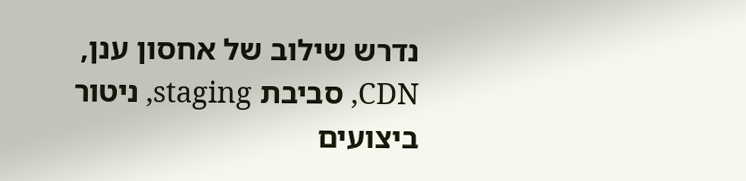נדרש שילוב של אחסון ענן, CDN, סביבת staging, ניטור ביצועים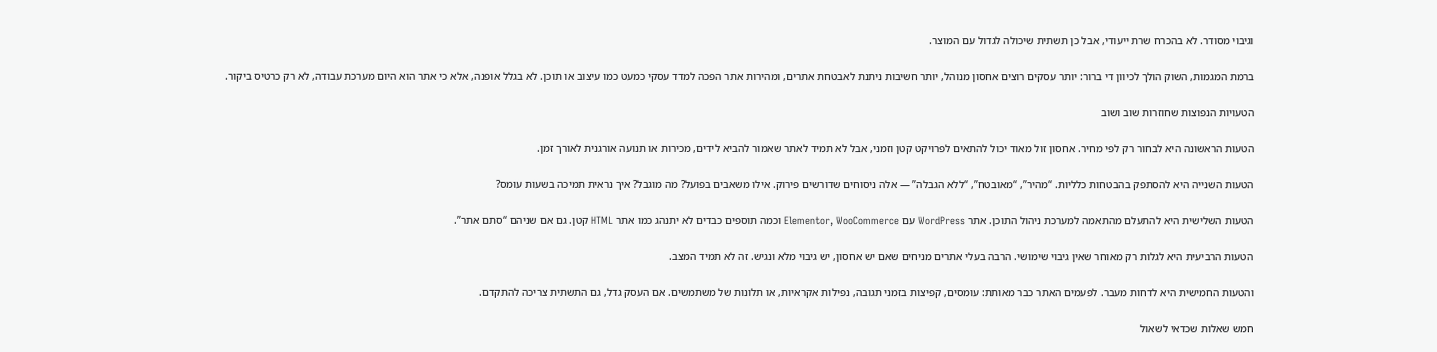וגיבוי מסודר. לא בהכרח שרת ייעודי, אבל כן תשתית שיכולה לגדול עם המוצר.

ברמת המגמות, השוק הולך לכיוון די ברור: יותר עסקים רוצים אחסון מנוהל, יותר חשיבות ניתנת לאבטחת אתרים, ומהירות אתר הפכה למדד עסקי כמעט כמו עיצוב או תוכן. לא בגלל אופנה, אלא כי אתר הוא היום מערכת עבודה, לא רק כרטיס ביקור.

הטעויות הנפוצות שחוזרות שוב ושוב

הטעות הראשונה היא לבחור רק לפי מחיר. אחסון זול מאוד יכול להתאים לפרויקט קטן וזמני, אבל לא תמיד לאתר שאמור להביא לידים, מכירות או תנועה אורגנית לאורך זמן.

הטעות השנייה היא להסתפק בהבטחות כלליות. “מהיר”, “מאובטח”, “ללא הגבלה” — אלה ניסוחים שדורשים פירוק. אילו משאבים בפועל? מה מוגבל? איך נראית תמיכה בשעות עומס?

הטעות השלישית היא להתעלם מהתאמה למערכת ניהול התוכן. אתר WordPress עם Elementor, WooCommerce וכמה תוספים כבדים לא יתנהג כמו אתר HTML קטן. גם אם שניהם “סתם אתר”.

הטעות הרביעית היא לגלות רק מאוחר שאין גיבוי שימושי. הרבה בעלי אתרים מניחים שאם יש אחסון, יש גיבוי מלא ונגיש. זה לא תמיד המצב.

והטעות החמישית היא לדחות מעבר. לפעמים האתר כבר מאותת: עומסים, קפיצות בזמני תגובה, נפילות אקראיות, או תלונות של משתמשים. אם העסק גדל, גם התשתית צריכה להתקדם.

חמש שאלות שכדאי לשאול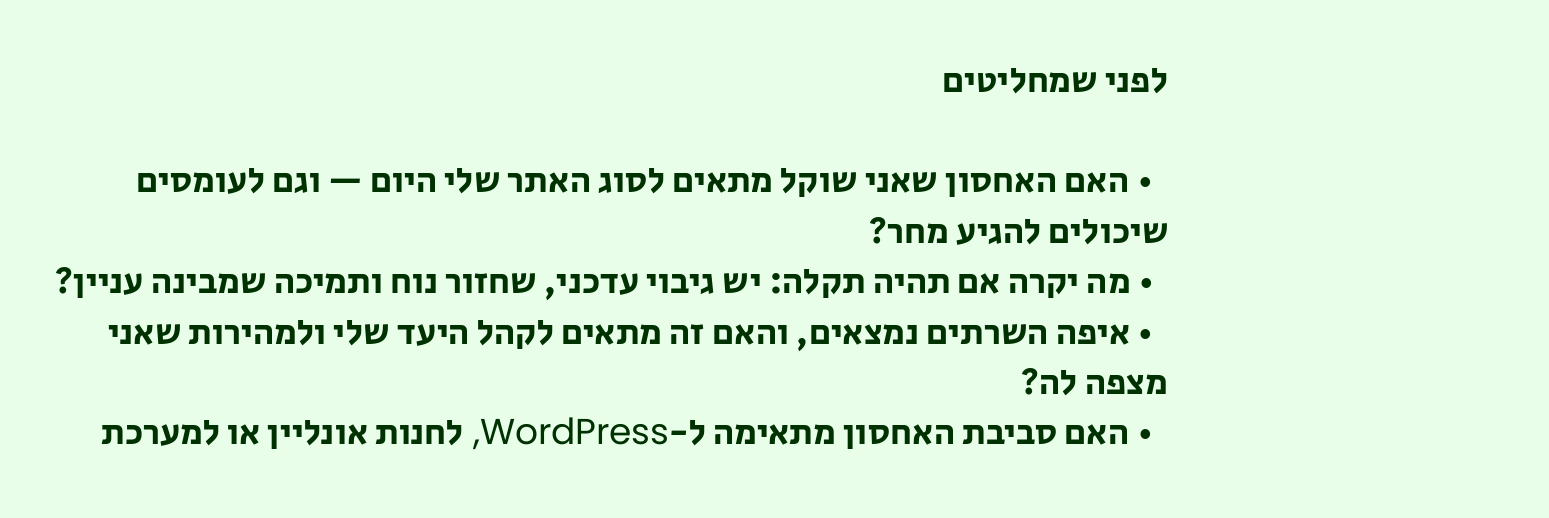לפני שמחליטים

  • האם האחסון שאני שוקל מתאים לסוג האתר שלי היום — וגם לעומסים שיכולים להגיע מחר?
  • מה יקרה אם תהיה תקלה: יש גיבוי עדכני, שחזור נוח ותמיכה שמבינה עניין?
  • איפה השרתים נמצאים, והאם זה מתאים לקהל היעד שלי ולמהירות שאני מצפה לה?
  • האם סביבת האחסון מתאימה ל-WordPress, לחנות אונליין או למערכת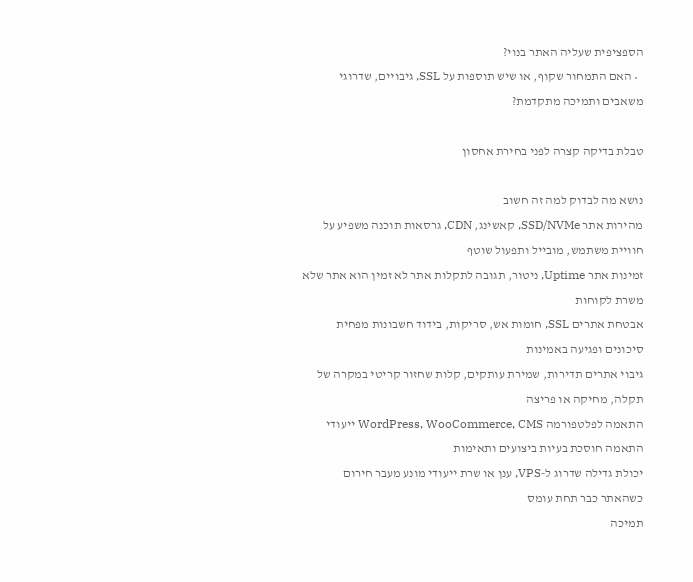הספציפית שעליה האתר בנוי?
  • האם התמחור שקוף, או שיש תוספות על SSL, גיבויים, שדרוגי משאבים ותמיכה מתקדמת?

טבלת בדיקה קצרה לפני בחירת אחסון

נושא מה לבדוק למה זה חשוב
מהירות אתר SSD/NVMe, קאשינג, CDN, גרסאות תוכנה משפיע על חוויית משתמש, מובייל ותפעול שוטף
זמינות אתר Uptime, ניטור, תגובה לתקלות אתר לא זמין הוא אתר שלא משרת לקוחות
אבטחת אתרים SSL, חומות אש, סריקות, בידוד חשבונות מפחית סיכונים ופגיעה באמינות
גיבוי אתרים תדירות, שמירת עותקים, קלות שחזור קריטי במקרה של תקלה, מחיקה או פריצה
התאמה לפלטפורמה WordPress, WooCommerce, CMS ייעודי התאמה חוסכת בעיות ביצועים ותאימות
יכולת גדילה שדרוג ל-VPS, ענן או שרת ייעודי מונע מעבר חירום כשהאתר כבר תחת עומס
תמיכה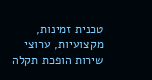טכנית זמינות, מקצועיות, ערוצי שירות הופכת תקלה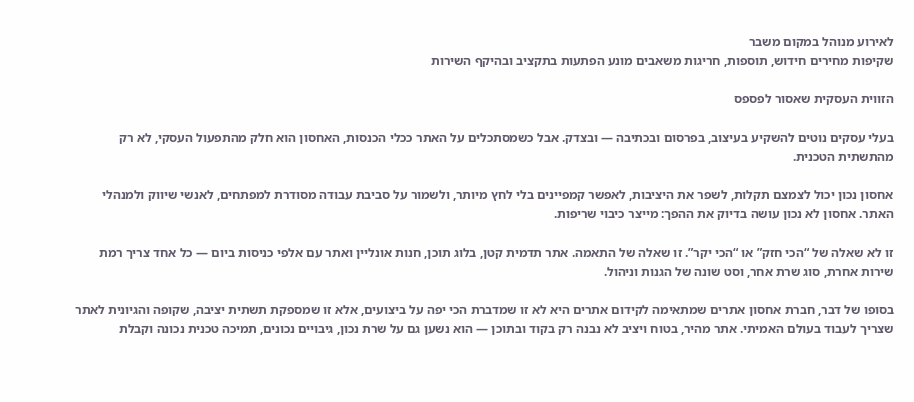לאירוע מנוהל במקום משבר
שקיפות מחירים חידוש, תוספות, חריגות משאבים מונע הפתעות בתקציב ובהיקף השירות

הזווית העסקית שאסור לפספס

בעלי עסקים נוטים להשקיע בעיצוב, בפרסום ובכתיבה — ובצדק. אבל כשמסתכלים על האתר ככלי הכנסות, האחסון הוא חלק מהתפעול העסקי, לא רק מהתשתית הטכנית.

אחסון נכון יכול לצמצם תקלות, לשפר את היציבות, לאפשר קמפיינים בלי לחץ מיותר, ולשמור על סביבת עבודה מסודרת למפתחים, לאנשי שיווק ולמנהלי האתר. אחסון לא נכון עושה בדיוק את ההפך: מייצר כיבוי שריפות.

זו לא שאלה של “הכי חזק” או “הכי יקר”. זו שאלה של התאמה. אתר תדמית קטן, בלוג תוכן, חנות אונליין ואתר עם אלפי כניסות ביום — כל אחד צריך רמת שירות אחרת, סוג שרת אחר, וסט שונה של הגנות וניהול.

בסופו של דבר, חברת אחסון אתרים שמתאימה לקידום אתרים היא לא זו שמדברת הכי יפה על ביצועים, אלא זו שמספקת תשתית יציבה, שקופה והגיונית לאתר שצריך לעבוד בעולם האמיתי. אתר מהיר, בטוח ויציב לא נבנה רק בקוד ובתוכן — הוא נשען גם על שרת נכון, גיבויים נכונים, תמיכה טכנית נכונה וקבלת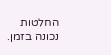החלטות נכונה בזמן.